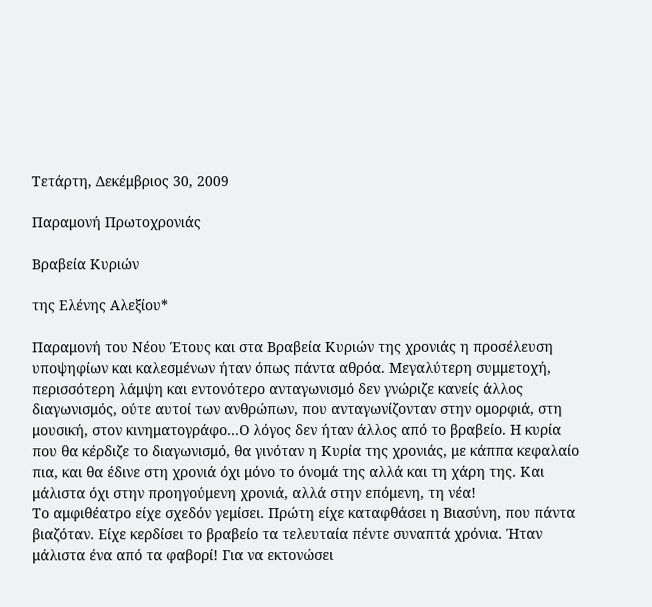Τετάρτη, Δεκέμβριος 30, 2009

Παραμονή Πρωτοχρονιάς

Βραβεία Κυριών

της Ελένης Αλεξίου*

Παραμονή του Νέου Έτους και στα Βραβεία Κυριών της χρονιάς η προσέλευση υποψηφίων και καλεσμένων ήταν όπως πάντα αθρόα. Μεγαλύτερη συμμετοχή, περισσότερη λάμψη και εντονότερο ανταγωνισμό δεν γνώριζε κανείς άλλος διαγωνισμός, ούτε αυτοί των ανθρώπων, που ανταγωνίζονταν στην ομορφιά, στη μουσική, στον κινηματογράφο...Ο λόγος δεν ήταν άλλος από το βραβείο. Η κυρία που θα κέρδιζε το διαγωνισμό, θα γινόταν η Κυρία της χρονιάς, με κάππα κεφαλαίο πια, και θα έδινε στη χρονιά όχι μόνο το όνομά της αλλά και τη χάρη της. Και μάλιστα όχι στην προηγούμενη χρονιά, αλλά στην επόμενη, τη νέα!
Το αμφιθέατρο είχε σχεδόν γεμίσει. Πρώτη είχε καταφθάσει η Βιασύνη, που πάντα βιαζόταν. Είχε κερδίσει το βραβείο τα τελευταία πέντε συναπτά χρόνια. Ήταν μάλιστα ένα από τα φαβορί! Για να εκτονώσει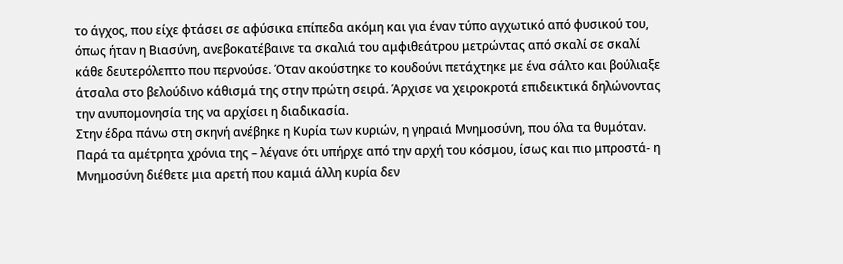το άγχος, που είχε φτάσει σε αφύσικα επίπεδα ακόμη και για έναν τύπο αγχωτικό από φυσικού του, όπως ήταν η Βιασύνη, ανεβοκατέβαινε τα σκαλιά του αμφιθεάτρου μετρώντας από σκαλί σε σκαλί κάθε δευτερόλεπτο που περνούσε. Όταν ακούστηκε το κουδούνι πετάχτηκε με ένα σάλτο και βούλιαξε άτσαλα στο βελούδινο κάθισμά της στην πρώτη σειρά. Άρχισε να χειροκροτά επιδεικτικά δηλώνοντας την ανυπομονησία της να αρχίσει η διαδικασία.
Στην έδρα πάνω στη σκηνή ανέβηκε η Κυρία των κυριών, η γηραιά Μνημοσύνη, που όλα τα θυμόταν. Παρά τα αμέτρητα χρόνια της – λέγανε ότι υπήρχε από την αρχή του κόσμου, ίσως και πιο μπροστά- η Μνημοσύνη διέθετε μια αρετή που καμιά άλλη κυρία δεν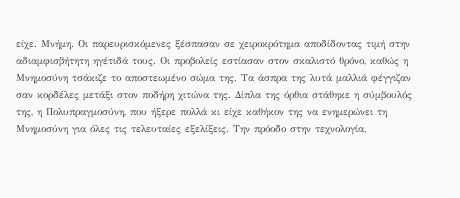είχε. Μνήμη. Οι παρευρισκόμενες ξέσπασαν σε χειροκρότημα αποδίδοντας τιμή στην αδιαμφισβήτητη ηγέτιδά τους. Οι προβολείς εστίασαν στον σκαλιστό θρόνο, καθώς η Μνημοσύνη τσάκιζε το αποστεωμένο σώμα της. Τα άσπρα της λυτά μαλλιά φέγγιζαν σαν κορδέλες μετάξι στον ποδήρη χιτώνα της. Δίπλα της όρθια στάθηκε η σύμβουλός της, η Πολυπραγμοσύνη, που ήξερε πολλά κι είχε καθήκον της να ενημερώνει τη Μνημοσύνη για όλες τις τελευταίες εξελίξεις. Την πρόοδο στην τεχνολογία,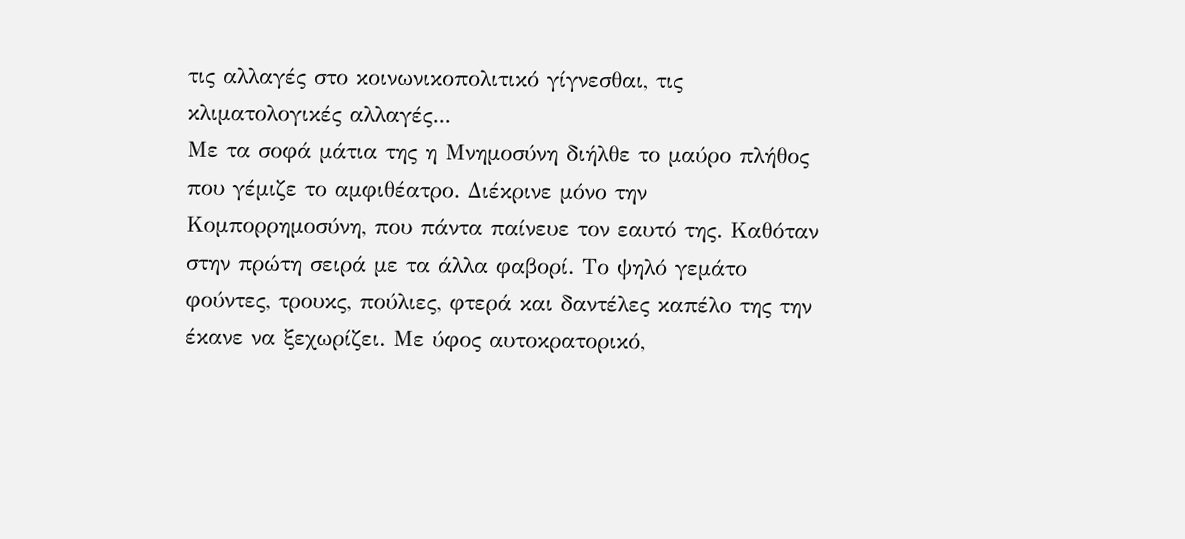τις αλλαγές στο κοινωνικοπολιτικό γίγνεσθαι, τις κλιματολογικές αλλαγές...
Με τα σοφά μάτια της η Μνημοσύνη διήλθε το μαύρο πλήθος που γέμιζε το αμφιθέατρο. Διέκρινε μόνο την Κομπορρημοσύνη, που πάντα παίνευε τον εαυτό της. Καθόταν στην πρώτη σειρά με τα άλλα φαβορί. Το ψηλό γεμάτο φούντες, τρουκς, πούλιες, φτερά και δαντέλες καπέλο της την έκανε να ξεχωρίζει. Με ύφος αυτοκρατορικό,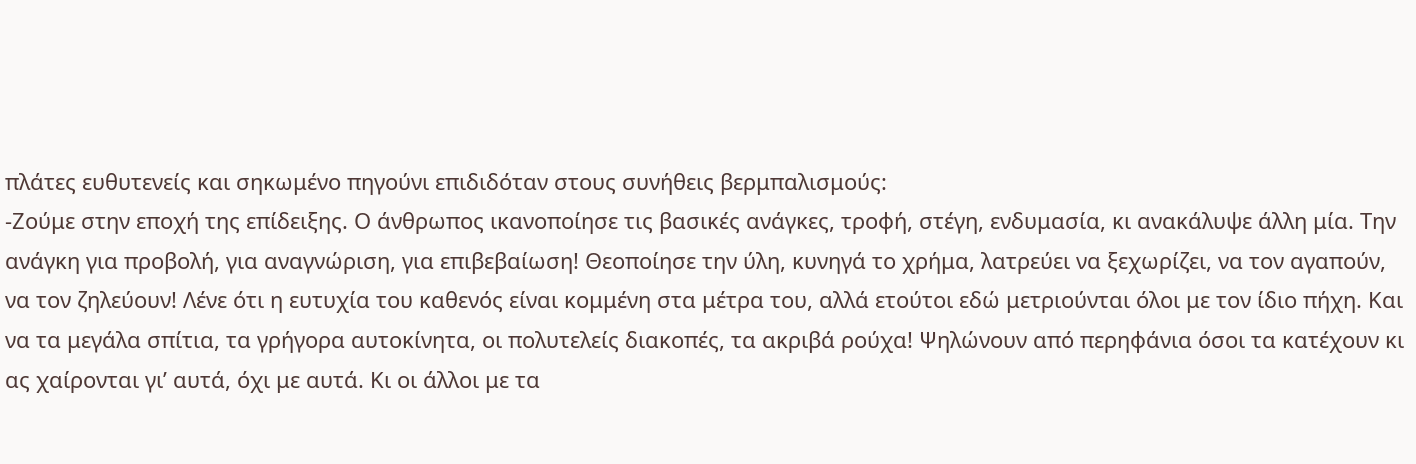πλάτες ευθυτενείς και σηκωμένο πηγούνι επιδιδόταν στους συνήθεις βερμπαλισμούς:
-Ζούμε στην εποχή της επίδειξης. Ο άνθρωπος ικανοποίησε τις βασικές ανάγκες, τροφή, στέγη, ενδυμασία, κι ανακάλυψε άλλη μία. Την ανάγκη για προβολή, για αναγνώριση, για επιβεβαίωση! Θεοποίησε την ύλη, κυνηγά το χρήμα, λατρεύει να ξεχωρίζει, να τον αγαπούν, να τον ζηλεύουν! Λένε ότι η ευτυχία του καθενός είναι κομμένη στα μέτρα του, αλλά ετούτοι εδώ μετριούνται όλοι με τον ίδιο πήχη. Και να τα μεγάλα σπίτια, τα γρήγορα αυτοκίνητα, οι πολυτελείς διακοπές, τα ακριβά ρούχα! Ψηλώνουν από περηφάνια όσοι τα κατέχουν κι ας χαίρονται γι’ αυτά, όχι με αυτά. Κι οι άλλοι με τα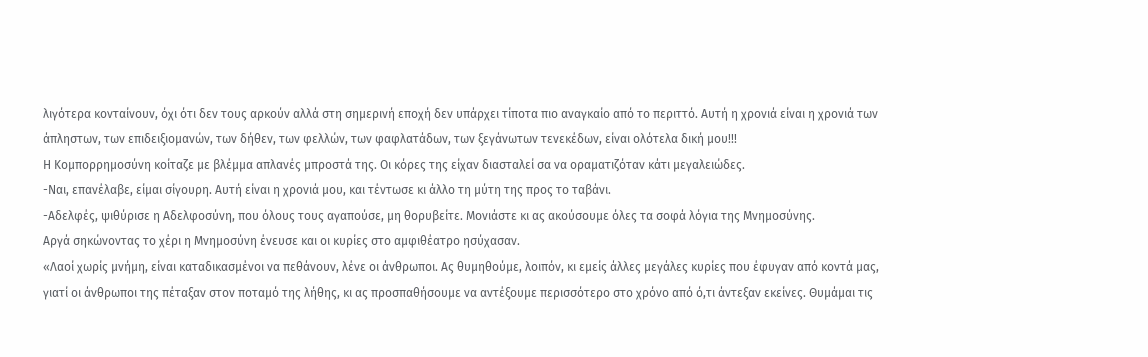λιγότερα κονταίνουν, όχι ότι δεν τους αρκούν αλλά στη σημερινή εποχή δεν υπάρχει τίποτα πιο αναγκαίο από το περιττό. Αυτή η χρονιά είναι η χρονιά των άπληστων, των επιδειξιομανών, των δήθεν, των φελλών, των φαφλατάδων, των ξεγάνωτων τενεκέδων, είναι ολότελα δική μου!!!
Η Κομπορρημοσύνη κοίταζε με βλέμμα απλανές μπροστά της. Οι κόρες της είχαν διασταλεί σα να οραματιζόταν κάτι μεγαλειώδες.
-Ναι, επανέλαβε, είμαι σίγουρη. Αυτή είναι η χρονιά μου, και τέντωσε κι άλλο τη μύτη της προς το ταβάνι.
-Αδελφές, ψιθύρισε η Αδελφοσύνη, που όλους τους αγαπούσε, μη θορυβείτε. Μονιάστε κι ας ακούσουμε όλες τα σοφά λόγια της Μνημοσύνης.
Αργά σηκώνοντας το χέρι η Μνημοσύνη ένευσε και οι κυρίες στο αμφιθέατρο ησύχασαν.
«Λαοί χωρίς μνήμη, είναι καταδικασμένοι να πεθάνουν, λένε οι άνθρωποι. Ας θυμηθούμε, λοιπόν, κι εμείς άλλες μεγάλες κυρίες που έφυγαν από κοντά μας, γιατί οι άνθρωποι της πέταξαν στον ποταμό της λήθης, κι ας προσπαθήσουμε να αντέξουμε περισσότερο στο χρόνο από ό,τι άντεξαν εκείνες. Θυμάμαι τις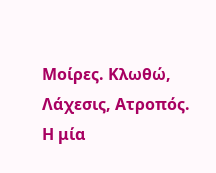Μοίρες. Κλωθώ, Λάχεσις, Ατροπός. Η μία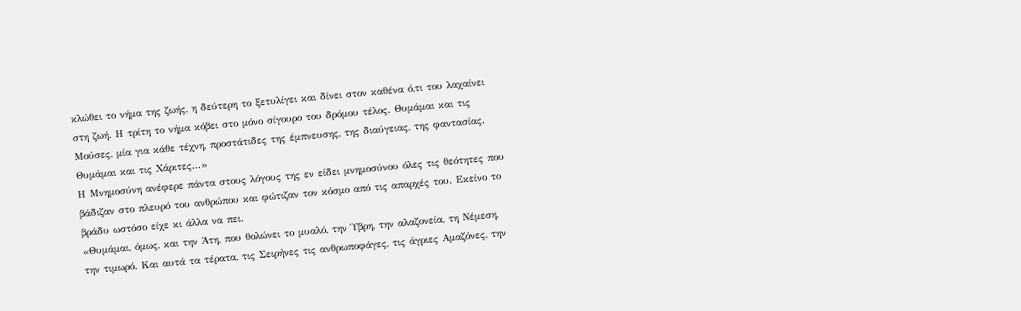κλώθει το νήμα της ζωής, η δεύτερη το ξετυλίγει και δίνει στον καθένα ό,τι του λαχαίνει στη ζωή. Η τρίτη το νήμα κόβει στο μόνο σίγουρο του δρόμου τέλος. Θυμάμαι και τις Μούσες, μία για κάθε τέχνη, προστάτιδες της έμπνευσης, της διαύγειας, της φαντασίας. Θυμάμαι και τις Χάριτες...»
Η Μνημοσύνη ανέφερε πάντα στους λόγους της εν είδει μνημοσύνου όλες τις θεότητες που βάδιζαν στο πλευρό του ανθρώπου και φώτιζαν τον κόσμο από τις απαρχές του. Εκείνο το βράδυ ωστόσο είχε κι άλλα να πει.
«Θυμάμαι, όμως, και την Άτη, που θολώνει το μυαλό, την Ύβρη, την αλαζονεία, τη Νέμεση, την τιμωρό. Και αυτά τα τέρατα, τις Σειρήνες τις ανθρωποφάγες, τις άγριες Αμαζόνες, την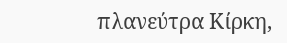πλανεύτρα Κίρκη,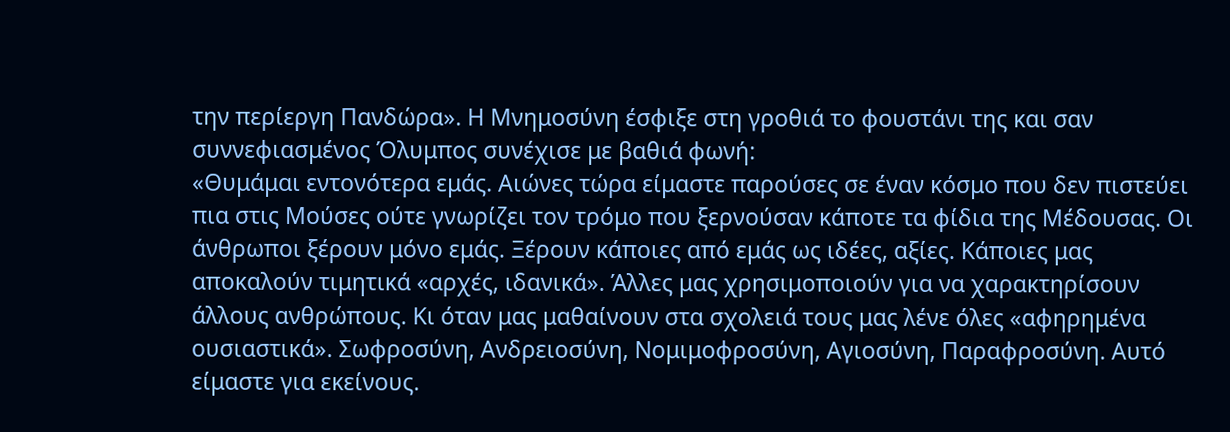την περίεργη Πανδώρα». Η Μνημοσύνη έσφιξε στη γροθιά το φουστάνι της και σαν συννεφιασμένος Όλυμπος συνέχισε με βαθιά φωνή:
«Θυμάμαι εντονότερα εμάς. Αιώνες τώρα είμαστε παρούσες σε έναν κόσμο που δεν πιστεύει πια στις Μούσες ούτε γνωρίζει τον τρόμο που ξερνούσαν κάποτε τα φίδια της Μέδουσας. Οι άνθρωποι ξέρουν μόνο εμάς. Ξέρουν κάποιες από εμάς ως ιδέες, αξίες. Κάποιες μας αποκαλούν τιμητικά «αρχές, ιδανικά». Άλλες μας χρησιμοποιούν για να χαρακτηρίσουν άλλους ανθρώπους. Κι όταν μας μαθαίνουν στα σχολειά τους μας λένε όλες «αφηρημένα ουσιαστικά». Σωφροσύνη, Ανδρειοσύνη, Νομιμοφροσύνη, Αγιοσύνη, Παραφροσύνη. Αυτό είμαστε για εκείνους.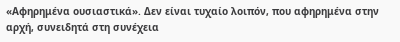«Αφηρημένα ουσιαστικά». Δεν είναι τυχαίο λοιπόν, που αφηρημένα στην αρχή, συνειδητά στη συνέχεια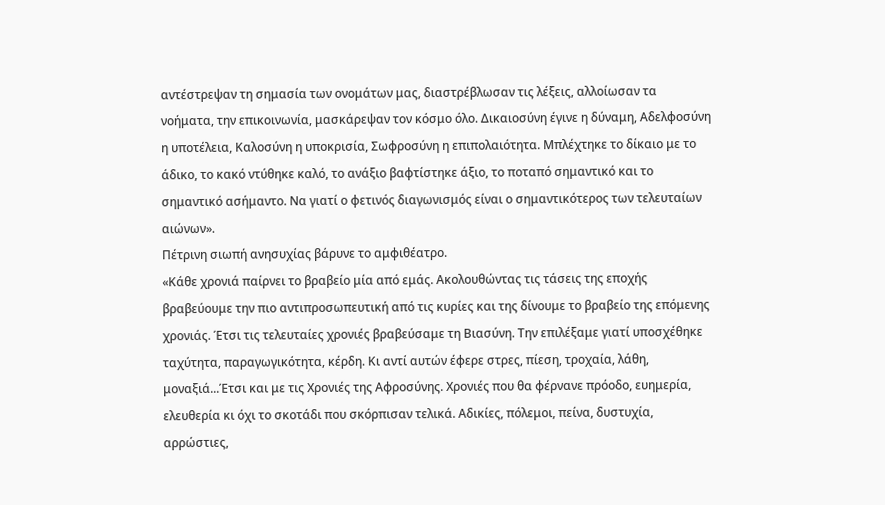αντέστρεψαν τη σημασία των ονομάτων μας, διαστρέβλωσαν τις λέξεις, αλλοίωσαν τα νοήματα, την επικοινωνία, μασκάρεψαν τον κόσμο όλο. Δικαιοσύνη έγινε η δύναμη, Αδελφοσύνη η υποτέλεια, Καλοσύνη η υποκρισία, Σωφροσύνη η επιπολαιότητα. Μπλέχτηκε το δίκαιο με το άδικο, το κακό ντύθηκε καλό, το ανάξιο βαφτίστηκε άξιο, το ποταπό σημαντικό και το σημαντικό ασήμαντο. Να γιατί ο φετινός διαγωνισμός είναι ο σημαντικότερος των τελευταίων αιώνων».
Πέτρινη σιωπή ανησυχίας βάρυνε το αμφιθέατρο.
«Κάθε χρονιά παίρνει το βραβείο μία από εμάς. Ακολουθώντας τις τάσεις της εποχής βραβεύουμε την πιο αντιπροσωπευτική από τις κυρίες και της δίνουμε το βραβείο της επόμενης χρονιάς. Έτσι τις τελευταίες χρονιές βραβεύσαμε τη Βιασύνη. Την επιλέξαμε γιατί υποσχέθηκε ταχύτητα, παραγωγικότητα, κέρδη. Κι αντί αυτών έφερε στρες, πίεση, τροχαία, λάθη, μοναξιά...Έτσι και με τις Χρονιές της Αφροσύνης. Χρονιές που θα φέρνανε πρόοδο, ευημερία, ελευθερία κι όχι το σκοτάδι που σκόρπισαν τελικά. Αδικίες, πόλεμοι, πείνα, δυστυχία, αρρώστιες,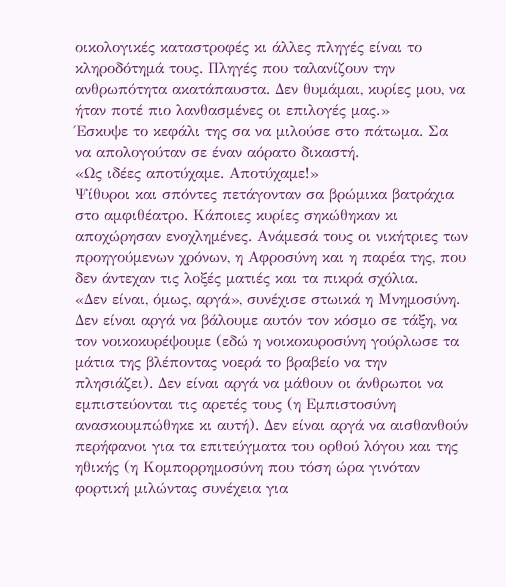οικολογικές καταστροφές κι άλλες πληγές είναι το κληροδότημά τους. Πληγές που ταλανίζουν την ανθρωπότητα ακατάπαυστα. Δεν θυμάμαι, κυρίες μου, να ήταν ποτέ πιο λανθασμένες οι επιλογές μας.»
Έσκυψε το κεφάλι της σα να μιλούσε στο πάτωμα. Σα να απολογούταν σε έναν αόρατο δικαστή.
«Ως ιδέες αποτύχαμε. Αποτύχαμε!»
Ψίθυροι και σπόντες πετάγονταν σα βρώμικα βατράχια στο αμφιθέατρο. Κάποιες κυρίες σηκώθηκαν κι αποχώρησαν ενοχλημένες. Ανάμεσά τους οι νικήτριες των προηγούμενων χρόνων, η Αφροσύνη και η παρέα της, που δεν άντεχαν τις λοξές ματιές και τα πικρά σχόλια.
«Δεν είναι, όμως, αργά», συνέχισε στωικά η Μνημοσύνη. Δεν είναι αργά να βάλουμε αυτόν τον κόσμο σε τάξη, να τον νοικοκυρέψουμε (εδώ η νοικοκυροσύνη γούρλωσε τα μάτια της βλέποντας νοερά το βραβείο να την πλησιάζει). Δεν είναι αργά να μάθουν οι άνθρωποι να εμπιστεύονται τις αρετές τους (η Εμπιστοσύνη ανασκουμπώθηκε κι αυτή). Δεν είναι αργά να αισθανθούν περήφανοι για τα επιτεύγματα του ορθού λόγου και της ηθικής (η Κομπορρημοσύνη που τόση ώρα γινόταν φορτική μιλώντας συνέχεια για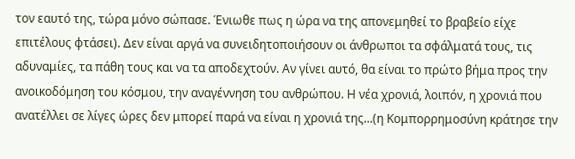τον εαυτό της, τώρα μόνο σώπασε. Ένιωθε πως η ώρα να της απονεμηθεί το βραβείο είχε επιτέλους φτάσει). Δεν είναι αργά να συνειδητοποιήσουν οι άνθρωποι τα σφάλματά τους, τις αδυναμίες, τα πάθη τους και να τα αποδεχτούν. Αν γίνει αυτό, θα είναι το πρώτο βήμα προς την ανοικοδόμηση του κόσμου, την αναγέννηση του ανθρώπου. Η νέα χρονιά, λοιπόν, η χρονιά που ανατέλλει σε λίγες ώρες δεν μπορεί παρά να είναι η χρονιά της...(η Κομπορρημοσύνη κράτησε την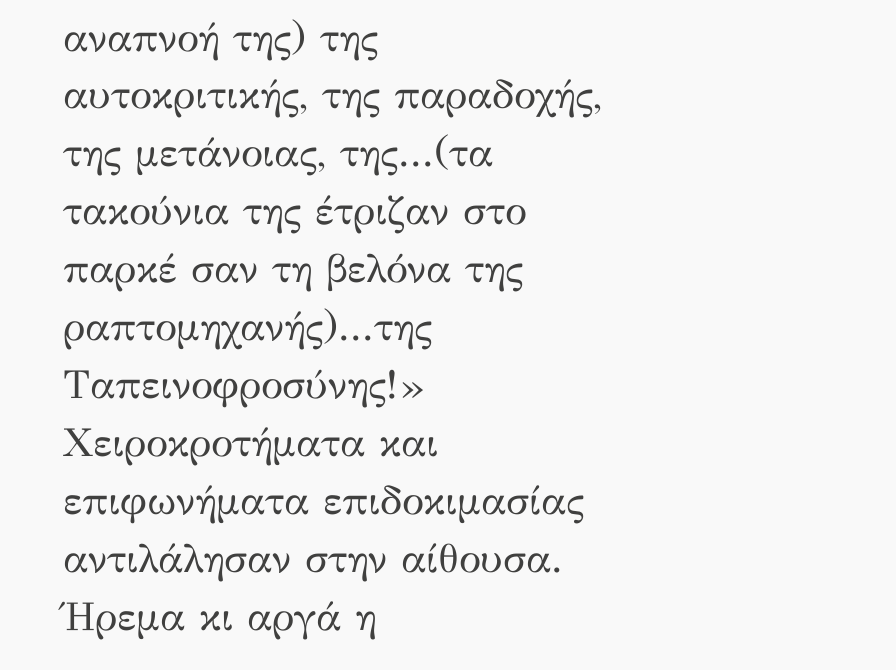αναπνοή της) της αυτοκριτικής, της παραδοχής, της μετάνοιας, της...(τα τακούνια της έτριζαν στο παρκέ σαν τη βελόνα της ραπτομηχανής)...της Ταπεινοφροσύνης!»
Χειροκροτήματα και επιφωνήματα επιδοκιμασίας αντιλάλησαν στην αίθουσα. Ήρεμα κι αργά η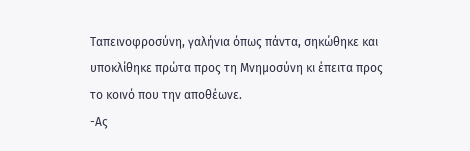Ταπεινοφροσύνη, γαλήνια όπως πάντα, σηκώθηκε και υποκλίθηκε πρώτα προς τη Μνημοσύνη κι έπειτα προς το κοινό που την αποθέωνε.
-Ας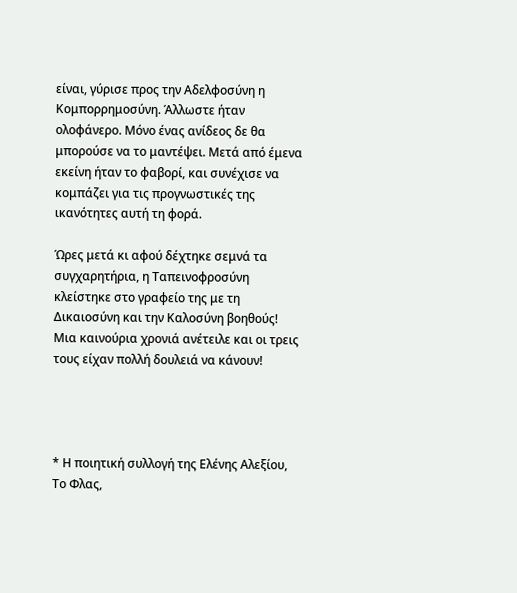είναι, γύρισε προς την Αδελφοσύνη η Κομπορρημοσύνη. Άλλωστε ήταν ολοφάνερο. Μόνο ένας ανίδεος δε θα μπορούσε να το μαντέψει. Μετά από έμενα εκείνη ήταν το φαβορί, και συνέχισε να κομπάζει για τις προγνωστικές της ικανότητες αυτή τη φορά.

Ώρες μετά κι αφού δέχτηκε σεμνά τα συγχαρητήρια, η Ταπεινοφροσύνη κλείστηκε στο γραφείο της με τη Δικαιοσύνη και την Καλοσύνη βοηθούς! Μια καινούρια χρονιά ανέτειλε και οι τρεις τους είχαν πολλή δουλειά να κάνουν!




* Η ποιητική συλλογή της Ελένης Αλεξίου, Το Φλας,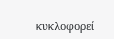κυκλοφορεί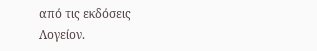από τις εκδόσεις Λογείον.